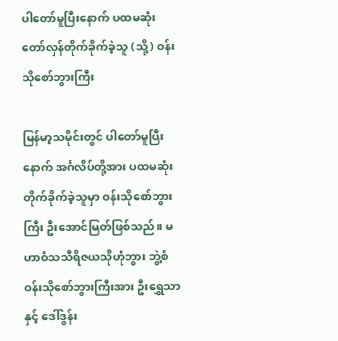ပါတော်မူပြီးနောက် ပထမဆုံးတော်လှန်တိုက်ခိုက်ခဲ့သူ (သို့) ဝန်းသိုစော်ဘွားကြီး

မြန်မာ့သမိုင်းတွင် ပါတော်မူပြီးနောက် အင်္ဂလိပ်တို့အား ပထမဆုံးတိုက်ခိုက်ခဲ့သူမှာ ဝန်းသိုစော်ဘွားကြီး ဦးအောင်မြတ်ဖြစ်သည်။ မဟာဝံသသီရိဇယသိုဟုံဘွား ဘွဲ့စံ ဝန်းသိုစော်ဘွားကြီးအား ဦးရွှေသာ နှင့် ဒေါ်ဒွန်း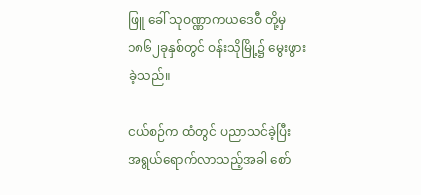ဖြူ ခေါ် သုဝဏ္ဏာကယဒေဝီ တို့မှ ၁၈၆၂ခုနှစ်တွင် ဝန်းသိုမြို့၌ မွေးဖွားခဲ့သည်။

ငယ်စဉ်က ထံတွင် ပညာသင်ခဲ့ပြီး အရွယ်ရောက်လာသည့်အခါ စော်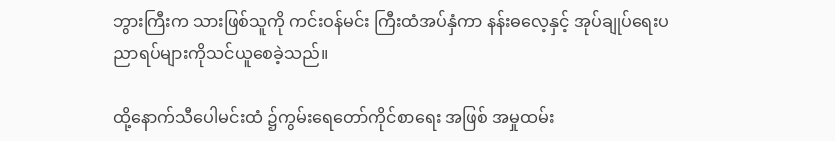ဘွားကြီးက သားဖြစ်သူကို ကင်းဝန်မင်း ကြီးထံအပ်နှံကာ နန်းဓလေ့နှင့် အုပ်ချုပ်ရေးပညာရပ်များကိုသင်ယူစေခဲ့သည်။

ထို့နောက်သီပေါမင်းထံ ၌ကွမ်းရေတော်ကိုင်စာရေး အဖြစ် အမှုထမ်း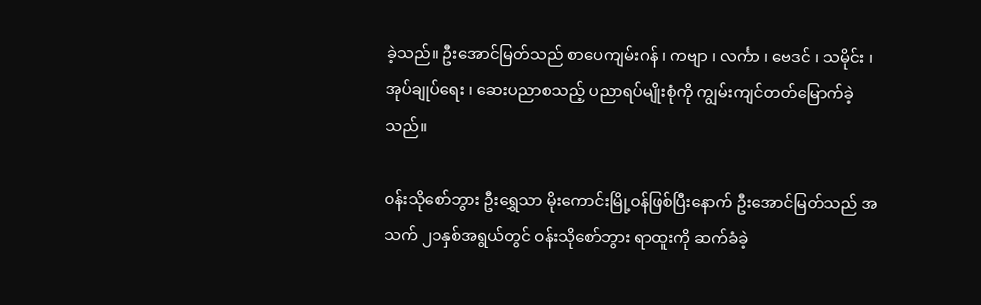ခဲ့သည်။ ဦးအောင်မြတ်သည် စာပေကျမ်းဂန် ၊ ကဗျာ ၊ လင်္ကာ ၊ ဗေဒင် ၊ သမိုင်း ၊ အုပ်ချုပ်ရေး ၊ ဆေးပညာစသည့် ပညာရပ်မျိုးစုံကို ကျွမ်းကျင်တတ်မြောက်ခဲ့သည်။

၀န်းသိုစော်ဘွား ဦးရွှေသာ မိုးကောင်းမြို့ဝန်ဖြစ်ပြီးနောက် ဦးအောင်မြတ်သည် အသက် ၂၁နှစ်အရွယ်တွင် ဝန်းသိုစော်ဘွား ရာထူးကို ဆက်ခံခဲ့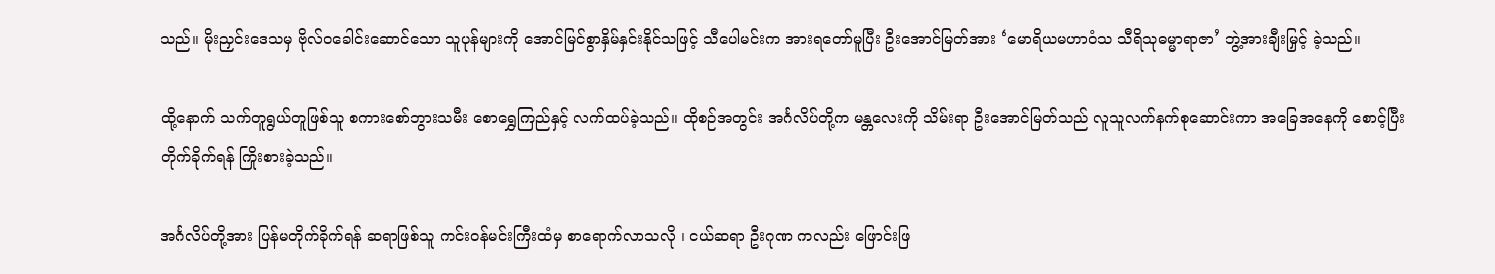သည်။ မိုးညှင်းဒေသမှ ဗိုလ်ဝခေါင်းဆောင်သော သူပုန်များကို အောင်မြင်စွာနှိမ်နှင်းနိုင်သဖြင့် သီပေါမင်းက အားရတော်မူပြီး ဦးအောင်မြတ်အား ‘မောရိယမဟာဝံသ သီရိသုဓမ္မာရာဇာ’ ဘွဲ့အားချီးမြှင့် ခဲ့သည်။

ထို့နောက် သက်တူရွယ်တူဖြစ်သူ စကားစော်ဘွားသမီး စောရွှေကြည်နှင့် လက်ထပ်ခဲ့သည်။ ထိုစဉ်အတွင်း အင်္ဂလိပ်တို့က မန္တလေးကို သိမ်းရာ ဦးအောင်မြတ်သည် လူသူလက်နက်စုဆောင်းကာ အခြေအနေကို စောင့်ပြီး တိုက်ခိုက်ရန် ကြိုးစားခဲ့သည်။

အင်္ဂလိပ်တို့အား ပြန်မတိုက်ခိုက်ရန် ဆရာဖြစ်သူ ကင်းဝန်မင်းကြီးထံမှ စာရောက်လာသလို ၊ ငယ်ဆရာ ဦးဂုဏ ကလည်း ဖြောင်းဖြ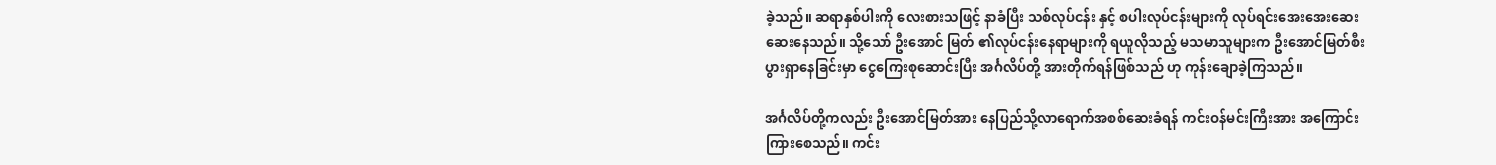ခဲ့သည်။ ဆရာနှစ်ပါးကို လေးစားသဖြင့် နာခံပြီး သစ်လုပ်ငန်း နှင့် စပါးလုပ်ငန်းများကို လုပ်ရင်းအေးအေးဆေးဆေးနေသည်။ သို့သော် ဦးအောင် မြတ် ၏လုပ်ငန်းနေရာများကို ရယူလိုသည့် မသမာသူများက ဦးအောင်မြတ်စီးပွားရှာနေခြင်းမှာ ငွေကြေးစုဆောင်းပြီး အင်္ဂလိပ်တို့ အားတိုက်ရန်ဖြစ်သည် ဟု ကုန်းချောခဲ့ကြသည်။

အင်္ဂလိပ်တို့ကလည်း ဦးအောင်မြတ်အား နေပြည်သို့လာရောက်အစစ်ဆေးခံရန် ကင်းဝန်မင်းကြီးအား အကြောင်းကြားစေသည်။ ကင်း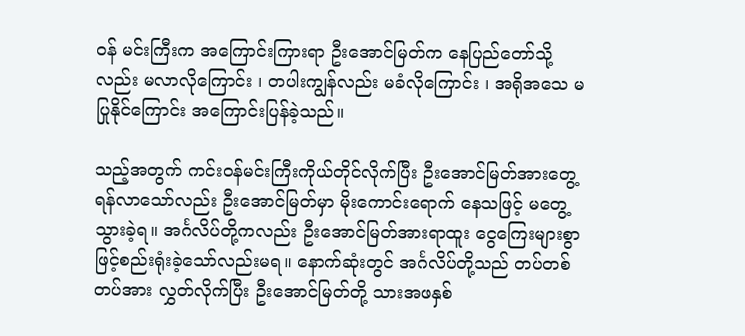ဝန် မင်းကြီးက အကြောင်းကြားရာ ဦးအောင်မြတ်က နေပြည်တော်သို့လည်း မလာလိုကြောင်း ၊ တပါးကျွန်လည်း မခံလိုကြောင်း ၊ အရိုအသေ မပြုနိုင်ကြောင်း အကြောင်းပြန်ခဲ့သည်။

သည့်အတွက် ကင်းဝန်မင်းကြီးကိုယ်တိုင်လိုက်ပြီး ဦးအောင်မြတ်အားတွေ့ရန်လာသော်လည်း ဦးအောင်မြတ်မှာ မိုးကောင်းရောက် နေသဖြင့် မတွေ့သွားခဲ့ရ။ အင်္ဂလိပ်တို့ကလည်း ဦးအောင်မြတ်အားရာထူး ငွေကြေးများစွာဖြင့်စည်းရုံးခဲ့သော်လည်းမရ။ နောက်ဆုံးတွင် အင်္ဂလိပ်တို့သည် တပ်တစ်တပ်အား လွှတ်လိုက်ပြီး ဦးအောင်မြတ်တို့ သားအဖနှစ်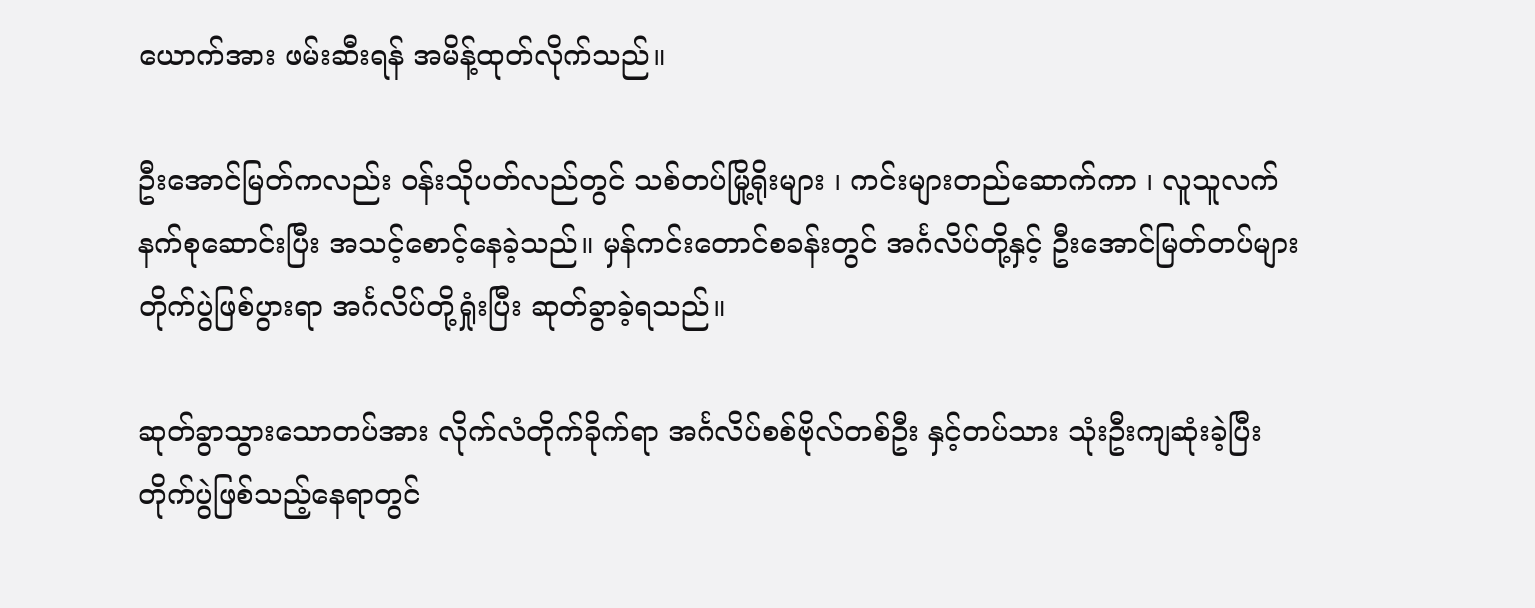ယောက်အား ဖမ်းဆီးရန် အမိန့်ထုတ်လိုက်သည်။

ဦးအောင်မြတ်ကလည်း ဝန်းသိုပတ်လည်တွင် သစ်တပ်မြို့ရိုးများ ၊ ကင်းများတည်ဆောက်ကာ ၊ လူသူလက်နက်စုဆောင်းပြီး အသင့်စောင့်နေခဲ့သည်။ မှန်ကင်းတောင်စခန်းတွင် အင်္ဂလိပ်တို့နှင့် ဦးအောင်မြတ်တပ်များ တိုက်ပွဲဖြစ်ပွားရာ အင်္ဂလိပ်တို့ရှုံးပြီး ဆုတ်ခွာခဲ့ရသည်။

ဆုတ်ခွာသွားသောတပ်အား လိုက်လံတိုက်ခိုက်ရာ အင်္ဂလိပ်စစ်ဗိုလ်တစ်ဦး နှင့်တပ်သား သုံးဦးကျဆုံးခဲ့ပြီး တိုက်ပွဲဖြစ်သည့်နေရာတွင်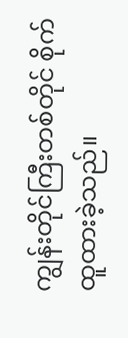ကျွန်းတိုင်ကြီးတစ်တိုင် စိုက်ထူထားခဲ့သည်။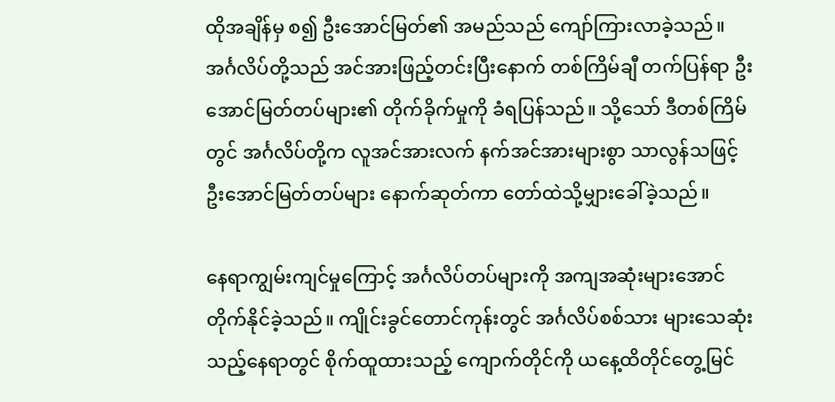ထိုအချိန်မှ စ၍ ဦးအောင်မြတ်၏ အမည်သည် ကျော်ကြားလာခဲ့သည်။ အင်္ဂလိပ်တို့သည် အင်အားဖြည့်တင်းပြီးနောက် တစ်ကြိမ်ချီ တက်ပြန်ရာ ဦးအောင်မြတ်တပ်များ၏ တိုက်ခိုက်မှုကို ခံရပြန်သည်။ သို့သော် ဒီတစ်ကြိမ်တွင် အင်္ဂလိပ်တို့က လူအင်အားလက် နက်အင်အားများစွာ သာလွန်သဖြင့် ဦးအောင်မြတ်တပ်များ နောက်ဆုတ်ကာ တော်ထဲသို့မျှားခေါ်ခဲ့သည်။

နေရာကျွမ်းကျင်မှုကြောင့် အင်္ဂလိပ်တပ်များကို အကျအဆုံးများအောင်တိုက်နိုင်ခဲ့သည်။ ကျိုင်းခွင်တောင်ကုန်းတွင် အင်္ဂလိပ်စစ်သား များသေဆုံးသည့်နေရာတွင် စိုက်ထူထားသည့် ကျောက်တိုင်ကို ယနေ့ထိတိုင်တွေ့မြင်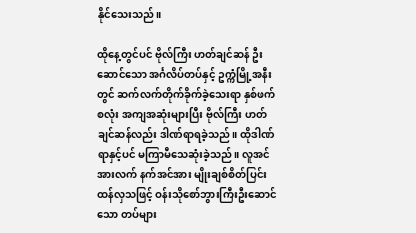နိုင်သေးသည်။

ထိုနေ့တွင်ပင် ဗိုလ်ကြီး ဟတ်ချင်ဆန် ဦးဆောင်သော အင်္ဂလိပ်တပ်နှင့် ဥက္ကံမြို့အနီးတွင် ဆက်လက်တိုက်ခိုက်ခဲ့သေးရာ နှစ်ဖက်စလုံး အကျအဆုံးများပြီး ဗိုလ်ကြီး ဟတ်ချင်ဆန်လည်း ဒါဏ်ရာရခဲ့သည်။ ထိုဒါဏ်ရာနှင့်ပင် မကြာမီသေဆုံးခဲ့သည်။ လူအင်အားလက် နက်အင်အား မျိုးချစ်စိတ်ပြင်းထန်လှသဖြင့် ဝန်းသိုစော်ဘွားကြီးဦးဆောင်သော တပ်များ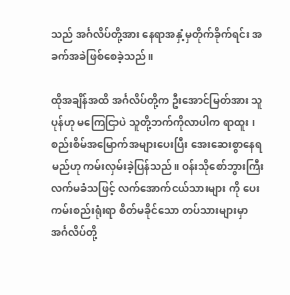သည် အင်္ဂလိပ်တို့အား နေရာအနှံ့မှတိုက်ခိုက်ရင်း အခက်အခဲဖြစ်စေခဲ့သည်။

ထိုအချိန်အထိ အင်္ဂလိပ်တို့က ဦးအောင်မြတ်အား သူပုန်ဟု မကြေငြာပဲ သူတို့ဘက်ကိုလာပါက ရာထူး ၊ စည်းစိမ်အမြောက်အများပေးပြီး အေးဆေးစွာနေရမည်ဟု ကမ်းလှမ်းခဲ့ပြန်သည်။ ဝန်းသိုစော်ဘွားကြီးလက်မခံသဖြင့် လက်အောက်ငယ်သားများ ကို ပေးကမ်းစည်းရုံးရာ စိတ်မခိုင်သော တပ်သားများမှာ အင်္ဂလိပ်တို့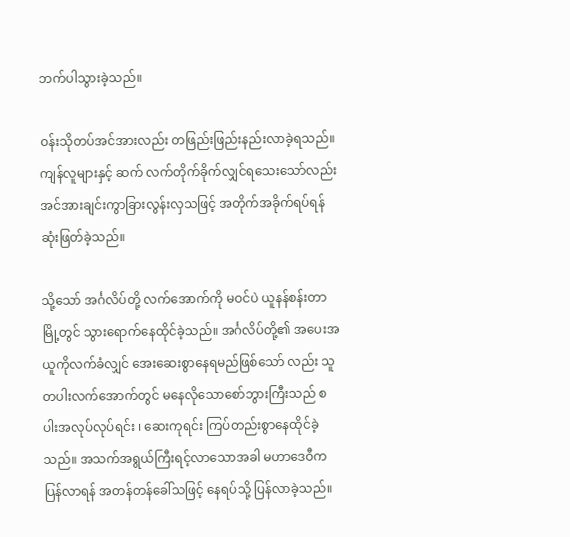ဘက်ပါသွားခဲ့သည်။

ဝန်းသိုတပ်အင်အားလည်း တဖြည်းဖြည်းနည်းလာခဲ့ရသည်။ ကျန်လူများနှင့် ဆက် လက်တိုက်ခိုက်လျှင်ရသေးသော်လည်း အင်အားချင်းကွာခြားလွန်းလှသဖြင့် အတိုက်အခိုက်ရပ်ရန် ဆုံးဖြတ်ခဲ့သည်။

သို့သော် အင်္ဂလိပ်တို့ လက်အောက်ကို မဝင်ပဲ ယူနန်စန်းတာမြို့တွင် သွားရောက်နေထိုင်ခဲ့သည်။ အင်္ဂလိပ်တို့၏ အပေးအယူကိုလက်ခံလျှင် အေးဆေးစွာနေရမည်ဖြစ်သော် လည်း သူတပါးလက်အောက်တွင် မနေလိုသောစော်ဘွားကြီးသည် စပါးအလုပ်လုပ်ရင်း ၊ ဆေးကုရင်း ကြပ်တည်းစွာနေထိုင်ခဲ့သည်။ အသက်အရွယ်ကြီးရင့်လာသောအခါ မဟာဒေဝီက ပြန်လာရန် အတန်တန်ခေါ်သဖြင့် နေရပ်သို့ ပြန်လာခဲ့သည်။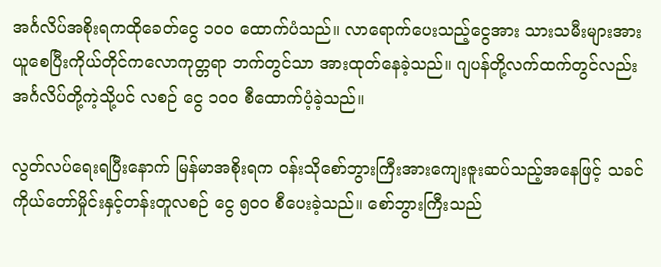အင်္ဂလိပ်အစိုးရကထိုခေတ်ငွေ ၁၀၀ ထောက်ပံသည်။ လာရောက်ပေးသည့်ငွေအား သားသမီးများအားယူစေပြီးကိုယ်တိုင်ကလောကုတ္တရာ ဘက်တွင်သာ အားထုတ်နေခဲ့သည်။ ဂျပန်တို့လက်ထက်တွင်လည်း အင်္ဂလိပ်တို့ကဲ့သို့ပင် လစဉ် ငွေ ၁၀၀ စီထောက်ပံ့ခဲ့သည်။

လွတ်လပ်ရေးရပြီးနောက် မြန်မာအစိုးရက ဝန်းသိုစော်ဘွားကြီးအားကျေးဇူးဆပ်သည့်အနေဖြင့် သခင်ကိုယ်တော်မှိုင်းနှင့်တန်းတူလစဉ် ငွေ ၅၀၀ စီပေးခဲ့သည်။ စော်ဘွားကြီးသည်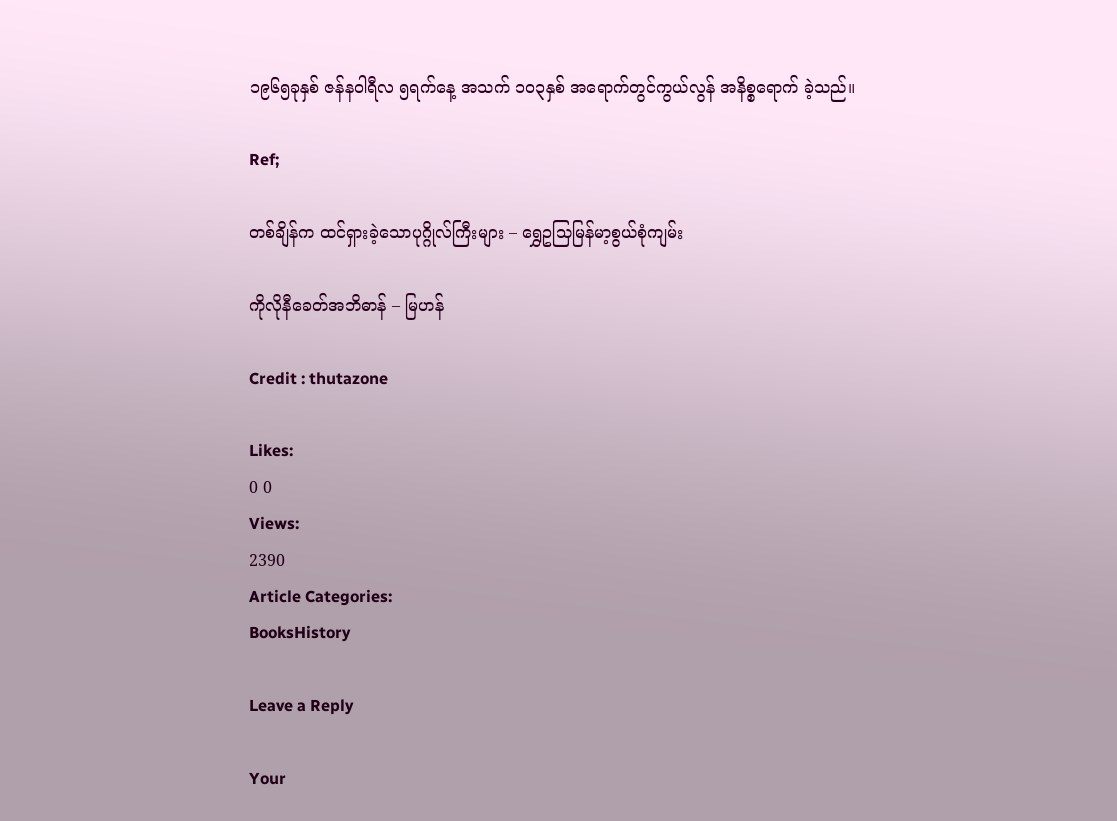၁၉၆၅ခုနှစ် ဇန်နဝါရီလ ၅ရက်နေ့ အသက် ၁၀၃နှစ် အရောက်တွင်ကွယ်လွန် အနိစ္စရောက် ခဲ့သည်။

Ref;

တစ်ချိန်က ထင်ရှားခဲ့သောပုဂ္ဂိုလ်ကြီးများ – ရွှေဥသြမြန်မာ့စွယ်စုံကျမ်း

ကိုလိုနီခေတ်အဘိဓာန် – မြဟန်

Credit : thutazone

Likes:
0 0
Views:
2390
Article Categories:
BooksHistory

Leave a Reply

Your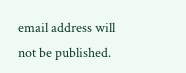email address will not be published.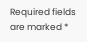Required fields are marked *